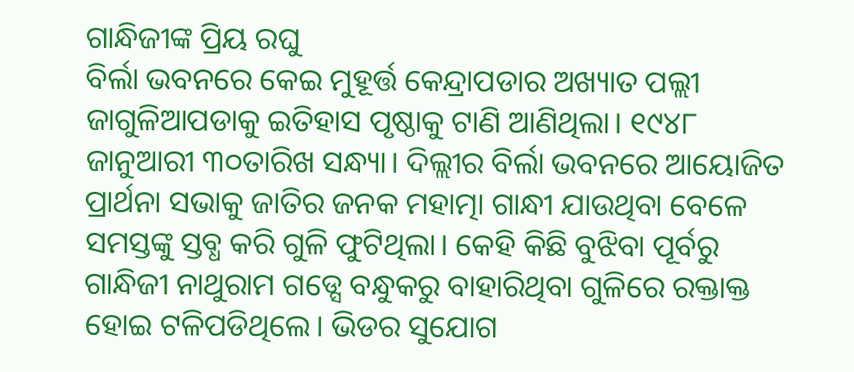ଗାନ୍ଧିଜୀଙ୍କ ପ୍ରିୟ ରଘୁ
ବିର୍ଲା ଭବନରେ କେଇ ମୁହୂର୍ତ୍ତ କେନ୍ଦ୍ରାପଡାର ଅଖ୍ୟାତ ପଲ୍ଲୀ ଜାଗୁଳିଆପଡାକୁ ଇତିହାସ ପୃଷ୍ଠାକୁ ଟାଣି ଆଣିଥିଲା। ୧୯୪୮ ଜାନୁଆରୀ ୩୦ତାରିଖ ସନ୍ଧ୍ୟା। ଦିଲ୍ଲୀର ବିର୍ଲା ଭବନରେ ଆୟୋଜିତ ପ୍ରାର୍ଥନା ସଭାକୁ ଜାତିର ଜନକ ମହାତ୍ମା ଗାନ୍ଧୀ ଯାଉଥିବା ବେଳେ ସମସ୍ତଙ୍କୁ ସ୍ତବ୍ଧ କରି ଗୁଳି ଫୁଟିଥିଲା। କେହି କିଛି ବୁଝିବା ପୂର୍ବରୁ ଗାନ୍ଧିଜୀ ନାଥୁରାମ ଗଡ୍ସେ ବନ୍ଧୁକରୁ ବାହାରିଥିବା ଗୁଳିରେ ରକ୍ତାକ୍ତ ହୋଇ ଟଳିପଡିଥିଲେ। ଭିଡର ସୁଯୋଗ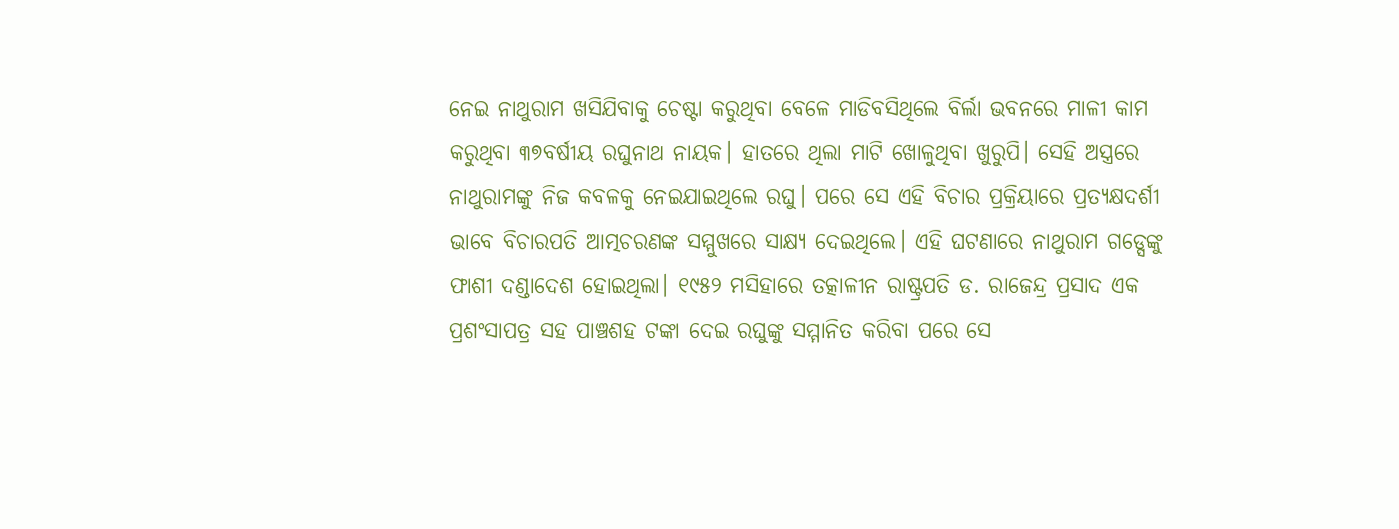ନେଇ ନାଥୁରାମ ଖସିଯିବାକୁ ଚେଷ୍ଟା କରୁଥିବା ବେଳେ ମାଡିବସିଥିଲେ ବିର୍ଲା ଭବନରେ ମାଳୀ କାମ କରୁଥିବା ୩୭ବର୍ଷୀୟ ରଘୁନାଥ ନାୟକ। ହାତରେ ଥିଲା ମାଟି ଖୋଳୁଥିବା ଖୁରୁପି। ସେହି ଅସ୍ତ୍ରରେ ନାଥୁରାମଙ୍କୁ ନିଜ କବଳକୁ ନେଇଯାଇଥିଲେ ରଘୁ। ପରେ ସେ ଏହି ବିଚାର ପ୍ରକ୍ରିୟାରେ ପ୍ରତ୍ୟକ୍ଷଦର୍ଶୀ ଭାବେ ବିଚାରପତି ଆତ୍ମଚରଣଙ୍କ ସମ୍ମୁଖରେ ସାକ୍ଷ୍ୟ ଦେଇଥିଲେ। ଏହି ଘଟଣାରେ ନାଥୁରାମ ଗଡ୍ସେଙ୍କୁ ଫାଶୀ ଦଣ୍ଡାଦେଶ ହୋଇଥିଲା। ୧୯୫୨ ମସିହାରେ ତତ୍କାଳୀନ ରାଷ୍ଟ୍ରପତି ଡ. ରାଜେନ୍ଦ୍ର ପ୍ରସାଦ ଏକ ପ୍ରଶଂସାପତ୍ର ସହ ପାଞ୍ଚଶହ ଟଙ୍କା ଦେଇ ରଘୁଙ୍କୁ ସମ୍ମାନିତ କରିବା ପରେ ସେ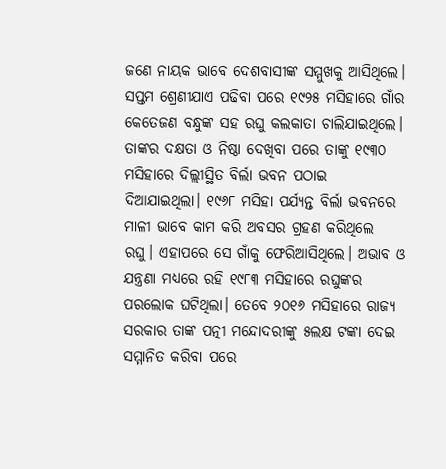ଜଣେ ନାୟକ ଭାବେ ଦେଶବାସୀଙ୍କ ସମ୍ମୁଖକୁ ଆସିଥିଲେ।
ସପ୍ତମ ଶ୍ରେଣୀଯାଏ ପଢିବା ପରେ ୧୯୨୫ ମସିହାରେ ଗାଁର କେତେଜଣ ବନ୍ଧୁଙ୍କ ସହ ରଘୁ କଲକାତା ଚାଲିଯାଇଥିଲେ। ତାଙ୍କର ଦକ୍ଷତା ଓ ନିଷ୍ଠା ଦେଖିବା ପରେ ତାଙ୍କୁ ୧୯୩୦ ମସିହାରେ ଦିଲ୍ଲୀସ୍ଥିତ ବିର୍ଲା ଭବନ ପଠାଇ ଦିଆଯାଇଥିଲା। ୧୯୬୮ ମସିହା ପର୍ଯ୍ୟନ୍ତ ବିର୍ଲା ଭବନରେ ମାଳୀ ଭାବେ କାମ କରି ଅବସର ଗ୍ରହଣ କରିଥିଲେ ରଘୁ। ଏହାପରେ ସେ ଗାଁକୁ ଫେରିଆସିଥିଲେ। ଅଭାବ ଓ ଯନ୍ତ୍ରଣା ମଧ୍ୟରେ ରହି ୧୯୮୩ ମସିହାରେ ରଘୁଙ୍କର ପରଲୋକ ଘଟିଥିଲା। ତେବେ ୨୦୧୬ ମସିହାରେ ରାଜ୍ୟ ସରକାର ତାଙ୍କ ପତ୍ନୀ ମନ୍ଦୋଦରୀଙ୍କୁ ୫ଲକ୍ଷ ଟଙ୍କା ଦେଇ ସମ୍ମାନିତ କରିବା ପରେ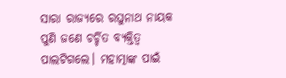ସାରା ରାଜ୍ୟରେ ରଘୁନାଥ ନାୟକ ପୁଣି ଜଣେ ଚର୍ଚ୍ଚିତ ବ୍ୟକ୍ତିତ୍ବ ପାଲଟିଗଲେ। ମହାତ୍ମାଙ୍କ ପାଇଁ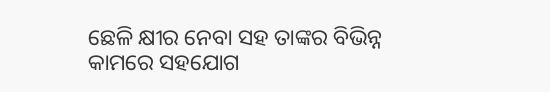ଛେଳି କ୍ଷୀର ନେବା ସହ ତାଙ୍କର ବିଭିନ୍ନ କାମରେ ସହଯୋଗ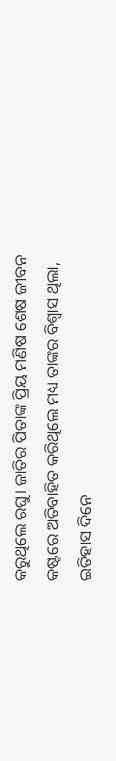କରୁଥିଲେ ରଘୁ। ଜାତିର ପିତାଙ୍କ ପ୍ରିୟ ମଣିଷ ଶେଷ ଜୀବନ କଷ୍ଟରେ ଅତିବାହିତ କରିଥିଲେ ମଧ୍ୟ ତାଙ୍କର ବିଶ୍ବାସ ଥିଲା, ଇତିହାସ ଦିନେ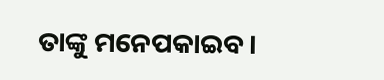ତାଙ୍କୁ ମନେପକାଇବ।